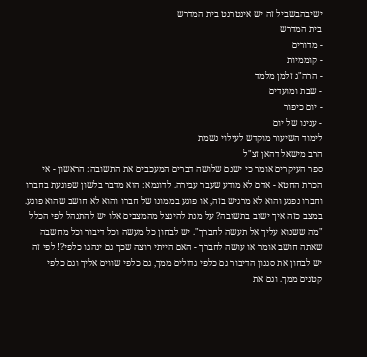ישיבהבשביל זה יש אינטרנט בית המדרש
בית המדרש
- מדורים
- קוממיות
- הרה"ג זלמן מלמד
- שבת ומועדים
- יום כיפור
- ענינו של יום
לימוד השיעור מוקדש לעילוי נשמת
הרב מישאל דהאן זצ"ל
ספר העיקרים אומר כי ישנם שלושה דברים המעכבים את התשובה: הראשון - אי הכרת החטא - אדם לא מודע שעבר עבירה. לדוגמא: הוא מדבר בלשון שפוגעת בחברו וחברו נפגע והוא לא מרגיש בזה, או פוגע בממונו של חברו והוא לא חושב שהוא פוגע. במצב כזה איך ישוב בתשובה? על מנת להינצל מהמצבים אלו יש להתנהל לפי הכלל "מה ששנוא עליך אל תעשה לחברך". יש לבחון כל מעשה וכל דיבור וכל מחשבה שאתה חושב אומר או עושה לחברך - האם הייתי רוצה שכך גם ינהגו כלפי?! לפי זה יש לבחון את סגנון הדיבור גם כלפי גדולים ממך, גם כלפי שווים אליך וגם כלפי קטנים ממך. וגם את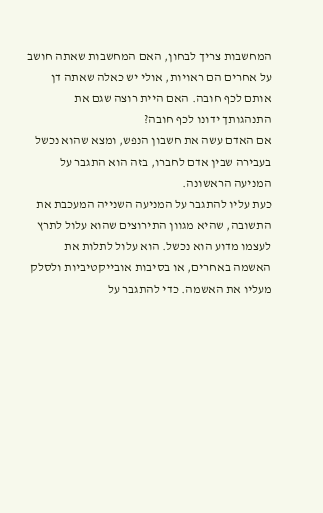המחשבות צריך לבחון, האם המחשבות שאתה חושב על אחרים הם ראויות, אולי יש כאלה שאתה דן אותם לכף חובה. האם היית רוצה שגם את התנהגותך ידונו לכף חובה?
אם האדם עשה את חשבון הנפש, ומצא שהוא נכשל בעבירה שבין אדם לחברו, בזה הוא התגבר על המניעה הראשונה.
כעת עליו להתגבר על המניעה השנייה המעכבת את התשובה, שהיא מגוון התירוצים שהוא עלול לתרץ לעצמו מדוע הוא נכשל. הוא עלול לתלות את האשמה באחרים, או בסיבות אובייקטיביות ולסלק מעליו את האשמה. כדי להתגבר על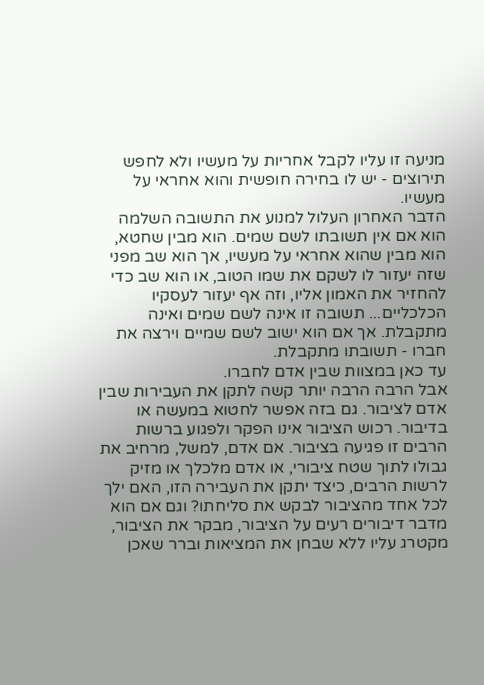מניעה זו עליו לקבל אחריות על מעשיו ולא לחפש תירוצים - יש לו בחירה חופשית והוא אחראי על מעשיו.
הדבר האחרון העלול למנוע את התשובה השלמה הוא אם אין תשובתו לשם שמים. הוא מבין שחטא, הוא מבין שהוא אחראי על מעשיו, אך הוא שב מפני שזה יעזור לו לשקם את שמו הטוב, או הוא שב כדי להחזיר את האמון אליו, וזה אף יעזור לעסקיו הכלכליים... תשובה זו אינה לשם שמים ואינה מתקבלת. אך אם הוא ישוב לשם שמיים וירצה את חברו - תשובתו מתקבלת.
עד כאן במצוות שבין אדם לחברו.
אבל הרבה הרבה יותר קשה לתקן את העבירות שבין אדם לציבור. גם בזה אפשר לחטוא במעשה או בדיבור. רכוש הציבור אינו הפקר ולפגוע ברשות הרבים זו פגיעה בציבור. אם אדם, למשל, מרחיב את גבולו לתוך שטח ציבורי, או אדם מלכלך או מזיק לרשות הרבים, כיצד יתקן את העבירה הזו, האם ילך לכל אחד מהציבור לבקש את סליחתו? וגם אם הוא מדבר דיבורים רעים על הציבור, מבקר את הציבור, מקטרג עליו ללא שבחן את המציאות וברר שאכן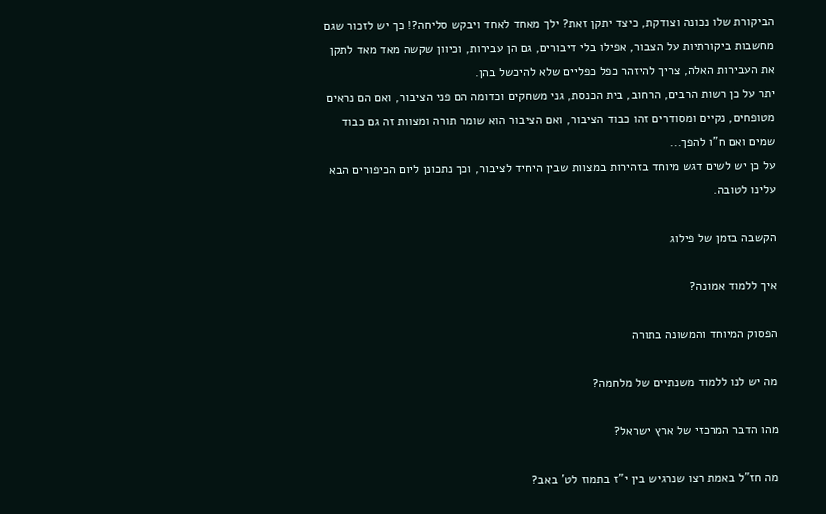הביקורת שלו נכונה וצודקת, כיצד יתקן זאת? ילך מאחד לאחד ויבקש סליחה?! כך יש לזכור שגם מחשבות ביקורתיות על הצבור, אפילו בלי דיבורים, גם הן עבירות, וכיוון שקשה מאד מאד לתקן את העבירות האלה, צריך להיזהר כפל כפליים שלא להיכשל בהן.
יתר על כן רשות הרבים, הרחוב, בית הכנסת, גני משחקים וכדומה הם פני הציבור, ואם הם נראים מטופחים, נקיים ומסודרים זהו כבוד הציבור, ואם הציבור הוא שומר תורה ומצוות זה גם כבוד שמים ואם ח"ו להפך...
על כן יש לשים דגש מיוחד בזהירות במצוות שבין היחיד לציבור, וכך נתכונן ליום הכיפורים הבא עלינו לטובה.

הקשבה בזמן של פילוג

איך ללמוד אמונה?

הפסוק המיוחד והמשונה בתורה

מה יש לנו ללמוד משנתיים של מלחמה?

מהו הדבר המרכזי של ארץ ישראל?

מה חז"ל באמת רצו שנרגיש בין י"ז בתמוז לט' באב?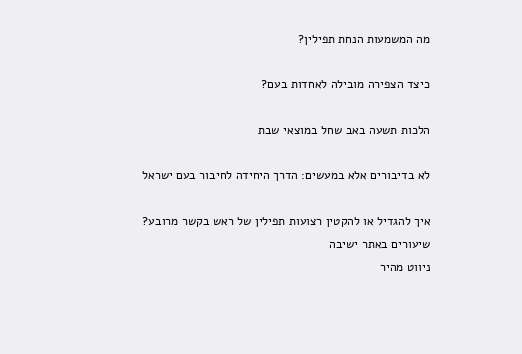מה המשמעות הנחת תפילין?

כיצד הצפירה מובילה לאחדות בעם?

הלכות תשעה באב שחל במוצאי שבת

לא בדיבורים אלא במעשים: הדרך היחידה לחיבור בעם ישראל

איך להגדיל או להקטין רצועות תפילין של ראש בקשר מרובע?
שיעורים באתר ישיבה
ניווט מהיר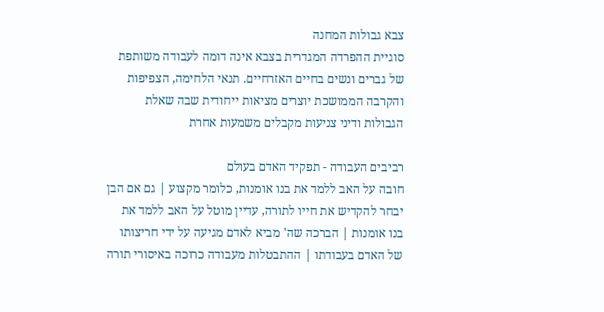צבא גבולות המחנה
סוגיית ההפרדה המגדרית בצבא אינה דומה לעבודה משותפת של גברים ונשים בחיים האזרחיים. תנאי הלחימה, הצפיפות והקרבה הממושכת יוצרים מציאות ייחודית שבה שאלת הגבולות ודיני צניעות מקבלים משמעות אחרת

רביבים העבודה - תפקיד האדם בעולם
חובה על האב ללמד את בנו אומנות, כלומר מקצוע | גם אם הבן יבחר להקדיש את חייו לתורה, עדיין מוטל על האב ללמד את בנו אומנות | הברכה שה' מביא לאדם מגיעה על ידי חריצותו של האדם בעבודתו | ההתבטלות מעבודה כרוכה באיסורי תורה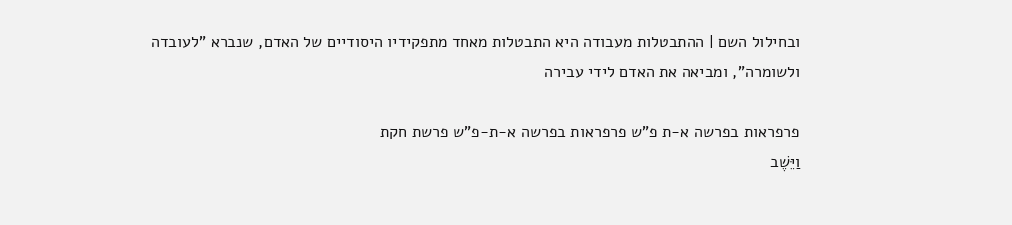ובחילול השם | ההתבטלות מעבודה היא התבטלות מאחד מתפקידיו היסודיים של האדם, שנברא "לעובדה ולשומרה", ומביאה את האדם לידי עבירה

פרפראות בפרשה א-ת פ"ש פרפראות בפרשה א-ת-פ"ש פרשת חקת
וַיֵּשֶׁב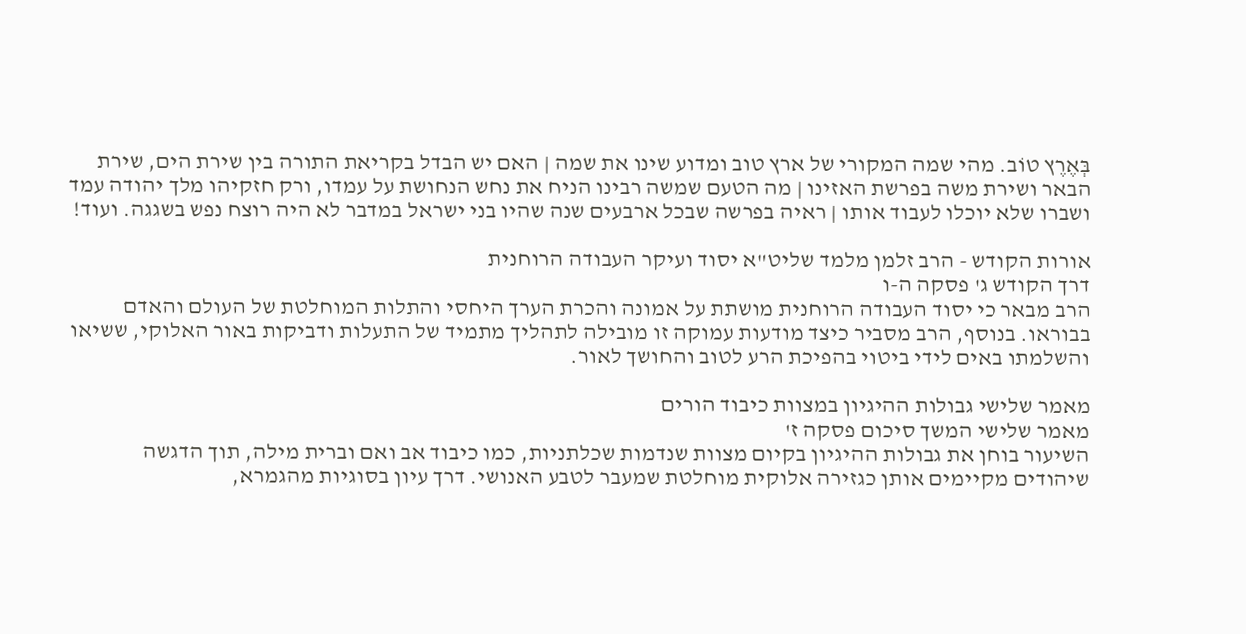בְּאֶרֶץ טוֹב. מהי שמה המקורי של ארץ טוב ומדוע שינו את שמה | האם יש הבדל בקריאת התורה בין שירת הים, שירת הבאר ושירת משה בפרשת האזינו | מה הטעם שמשה רבינו הניח את נחש הנחושת על עמדו, ורק חזקיהו מלך יהודה עמד ושברו שלא יוכלו לעבוד אותו | ראיה בפרשה שבכל ארבעים שנה שהיו בני ישראל במדבר לא היה רוצח נפש בשגגה. ועוד!

אורות הקודש - הרב זלמן מלמד שליט"א יסוד ועיקר העבודה הרוחנית
דרך הקודש ג' פסקה ה-ו
הרב מבאר כי יסוד העבודה הרוחנית מושתת על אמונה והכרת הערך היחסי והתלות המוחלטת של העולם והאדם בבוראו. בנוסף, הרב מסביר כיצד מודעות עמוקה זו מובילה לתהליך מתמיד של התעלות ודביקות באור האלוקי, ששיאו והשלמתו באים לידי ביטוי בהפיכת הרע לטוב והחושך לאור.

מאמר שלישי גבולות ההיגיון במצוות כיבוד הורים
מאמר שלישי המשך סיכום פסקה ז'
השיעור בוחן את גבולות ההיגיון בקיום מצוות שנדמות שכלתניות, כמו כיבוד אב ואם וברית מילה, תוך הדגשה שיהודים מקיימים אותן כגזירה אלוקית מוחלטת שמעבר לטבע האנושי. דרך עיון בסוגיות מהגמרא,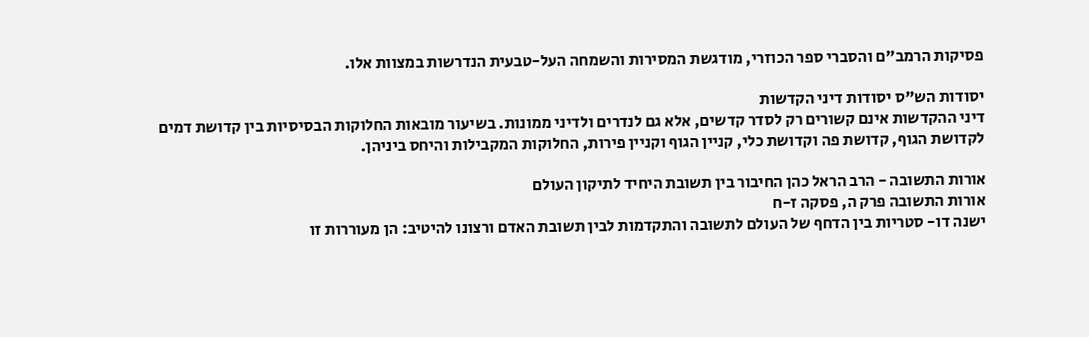פסיקות הרמב"ם והסברי ספר הכוזרי, מודגשת המסירות והשמחה העל-טבעית הנדרשות במצוות אלו.

יסודות הש"ס יסודות דיני הקדשות
דיני ההקדשות אינם קשורים רק לסדר קדשים, אלא גם לנדרים ולדיני ממונות. בשיעור מובאות החלוקות הבסיסיות בין קדושת דמים לקדושת הגוף, קדושת פה וקדושת כלי, קניין הגוף וקניין פירות, החלוקות המקבילות והיחס ביניהן.

אורות התשובה - הרב הראל כהן החיבור בין תשובת היחיד לתיקון העולם
אורות התשובה פרק ה, פסקה ז-ח
ישנה דו- סטריות בין הדחף של העולם לתשובה והתקדמות לבין תשובת האדם ורצונו להיטיב: הן מעוררות זו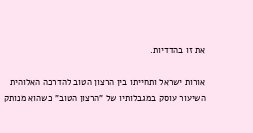את זו בהדדיות.

אורות ישראל ותחייתו בין הרצון הטוב להדרכה האלוהית
השיעור עוסק במגבלותיו של "הרצון הטוב" כשהוא מנותק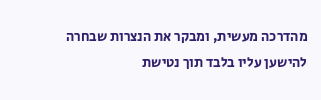מהדרכה מעשית, ומבקר את הנצרות שבחרה להישען עליו בלבד תוך נטישת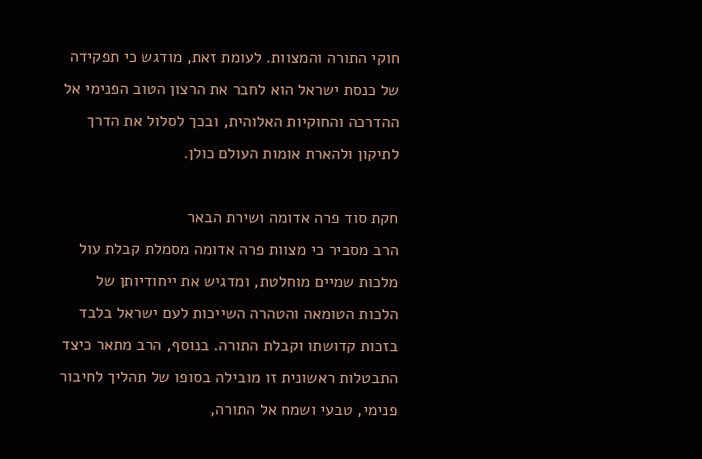חוקי התורה והמצוות. לעומת זאת, מודגש כי תפקידה של כנסת ישראל הוא לחבר את הרצון הטוב הפנימי אל ההדרכה והחוקיות האלוהית, ובכך לסלול את הדרך לתיקון ולהארת אומות העולם כולן.

חקת סוד פרה אדומה ושירת הבאר
הרב מסביר כי מצוות פרה אדומה מסמלת קבלת עול מלכות שמיים מוחלטת, ומדגיש את ייחודיותן של הלכות הטומאה והטהרה השייכות לעם ישראל בלבד בזכות קדושתו וקבלת התורה. בנוסף, הרב מתאר כיצד התבטלות ראשונית זו מובילה בסופו של תהליך לחיבור פנימי, טבעי ושמח אל התורה,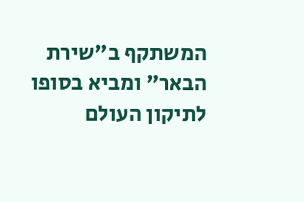המשתקף ב"שירת הבאר" ומביא בסופו לתיקון העולם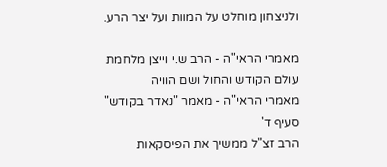ולניצחון מוחלט על המוות ועל יצר הרע.

מאמרי הראי"ה - הרב ש.י וייצן מלחמת עולם הקודש והחול ושם הוויה
מאמרי הראי"ה - מאמר "נאדר בקודש" סעיף ד'
הרב זצ"ל ממשיך את הפיסקאות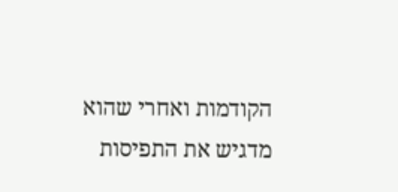הקודמות ואחרי שהוא מדגיש את התפיסות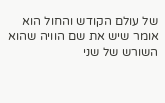של עולם הקודש והחול הוא אומר שיש את שם הוויה שהוא השורש של שני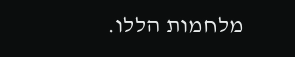מלחמות הללו.